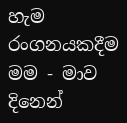හැම රංගනයකදීම මම - මාව දිනෙන්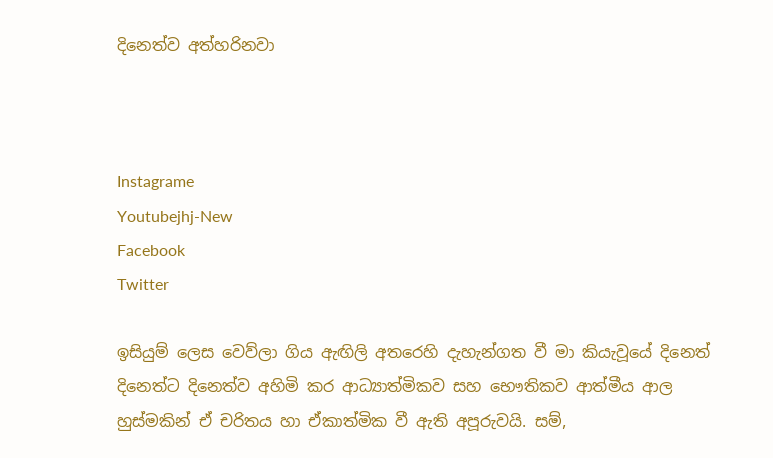දිනෙත්ව අත්හරිනවා



Instagrame
Youtubejhj-New
Facebook
Twitter

ඉසියුම් ලෙස වෙව්ලා ගිය ඇඟිලි අතරෙහි දැහැන්ගත වී මා කියැවූයේ දිනෙත් දිනෙත්ට දිනෙත්ව අහිමි කර ආධ්‍යාත්මිකව සහ භෞතිකව ආත්මීය ආල හුස්මකින් ඒ චරිතය හා ඒකාත්මික වී ඇති අපූරුවයි. සම්,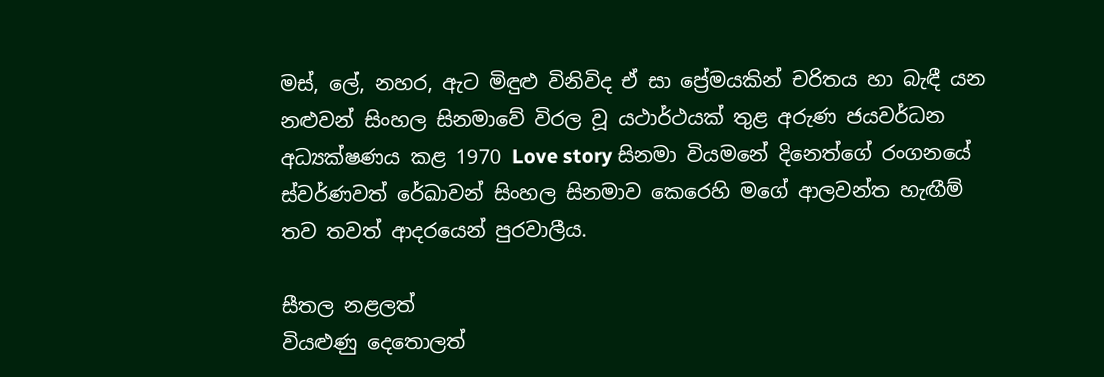මස්, ලේ, නහර, ඇට මිඳුළු විනිවිද ඒ සා ප්‍රේමයකින් චරිතය හා බැඳී යන නළුවන් සිංහල සිනමාවේ විරල වූ යථාර්ථයක් තුළ අරුණ ජයවර්ධන අධ්‍යක්ෂණය කළ 1970 Love story සිනමා වියමනේ දිනෙත්ගේ රංගනයේ ස්වර්ණවත් රේඛාවන් සිංහල සිනමාව කෙරෙහි මගේ ආලවන්ත හැඟීම් තව තවත් ආදරයෙන් පුරවාලීය.

සීතල නළලත්
වියළුණු දෙතොලත්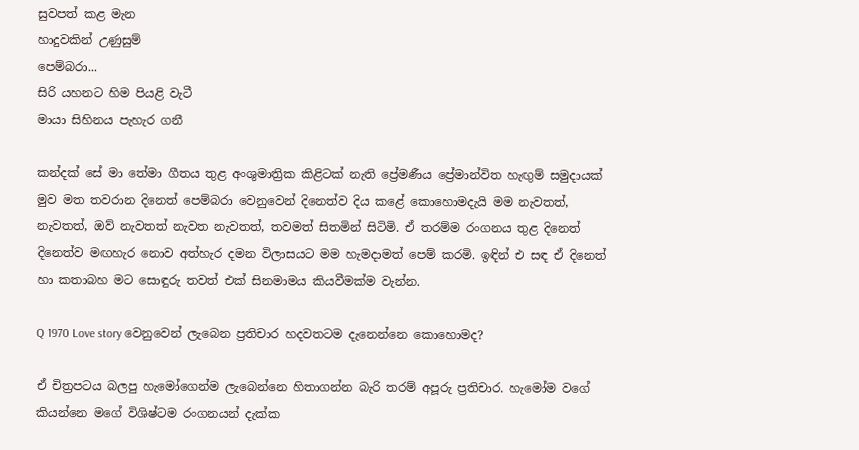සුවපත් කළ මැන
හාදුවකින් උණුසුම්
පෙම්බරා...
සිරි යහනට හිම පියළි වැටී
මායා සිහිනය පැහැර ගනී

කන්දක් සේ මා තේමා ගීතය තුළ අංශුමාත්‍රික කිළිටක් නැති ප්‍රේමණීය ප්‍රේමාන්විත හැඟුම් සමුදායක් මුව මත තවරාන දිනෙත් පෙම්බරා වෙනුවෙන් දිනෙත්ව දිය කළේ කොහොමදැයි මම නැවතත්, නැවතත්, ඔව් නැවතත් නැවත නැවතත්, තවමත් සිතමින් සිටිමි. ඒ තරම්ම රංගනය තුළ දිනෙත් දිනෙත්ව මඟහැර නොව අත්හැර දමන විලාසයට මම හැමදාමත් පෙම් කරමි. ඉඳින් එ සඳ ඒ දිනෙත් හා කතාබහ මට සොඳුරු තවත් එක් සිනමාමය කියවීමක්ම වැන්න.

Q 1970 Love story වෙනුවෙන් ලැබෙන ප්‍රතිචාර හදවතටම දැනෙන්නෙ කොහොමද?

ඒ චිත්‍රපටය බලපු හැමෝගෙන්ම ලැබෙන්නෙ හිතාගන්න බැරි තරම් අපූරු ප්‍රතිචාර. හැමෝම වගේ කියන්නෙ මගේ විශිෂ්ටම රංගනයන් දැක්ක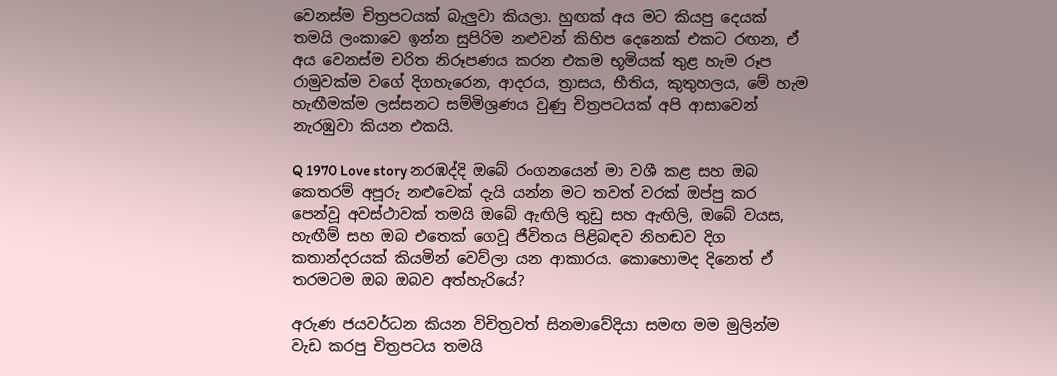වෙනස්ම චිත්‍රපටයක් බැලුවා කියලා. හුඟක් අය මට කියපු දෙයක් තමයි ලංකාවෙ ඉන්න සුපිරිම නළුවන් කිහිප දෙනෙක් එකට රඟන, ඒ අය වෙනස්ම චරිත නිරූපණය කරන එකම භූමියක් තුළ හැම රූප රාමුවක්ම වගේ දිගහැරෙන, ආදරය, ත්‍රාසය, භීතිය, කුතුහලය, මේ හැම හැඟීමක්ම ලස්සනට සම්මිශ්‍රණය වුණු චිත්‍රපටයක් අපි ආසාවෙන් නැරඹුවා කියන එකයි.

Q 1970 Love story නරඹද්දි ඔබේ රංගනයෙන් මා වශී කළ සහ ඔබ කෙතරම් අපූරු නළුවෙක් දැයි යන්න මට තවත් වරක් ඔප්පු කර පෙන්වූ අවස්ථාවක් තමයි ඔබේ ඇඟිලි තුඩු සහ ඇඟිලි, ඔබේ වයස, හැඟීම් සහ ඔබ එතෙක් ගෙවූ ජීවිතය පිළිබඳව නිහඬව දිග කතාන්දරයක් කියමින් වෙව්ලා යන ආකාරය. කොහොමද දිනෙත් ඒ තරමටම ඔබ ඔබව අත්හැරියේ?

අරුණ ජයවර්ධන කියන විචිත්‍රවත් සිනමාවේදියා සමඟ මම මුලින්ම වැඩ කරපු චිත්‍රපටය තමයි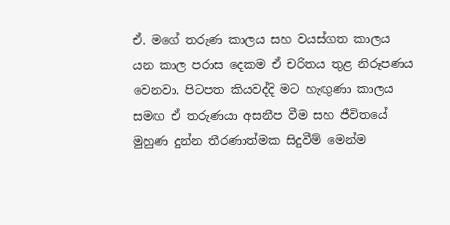ඒ. මගේ තරුණ කාලය සහ වයස්ගත කාලය යන කාල පරාස දෙකම ඒ චරිතය තුළ නිරූපණය වෙනවා. පිටපත කියවද්දි මට හැඟුණා කාලය සමඟ ඒ තරුණයා අසනීප වීම සහ ජීවිතයේ මුහුණ දුන්න තීරණාත්මක සිදුවීම් මෙන්ම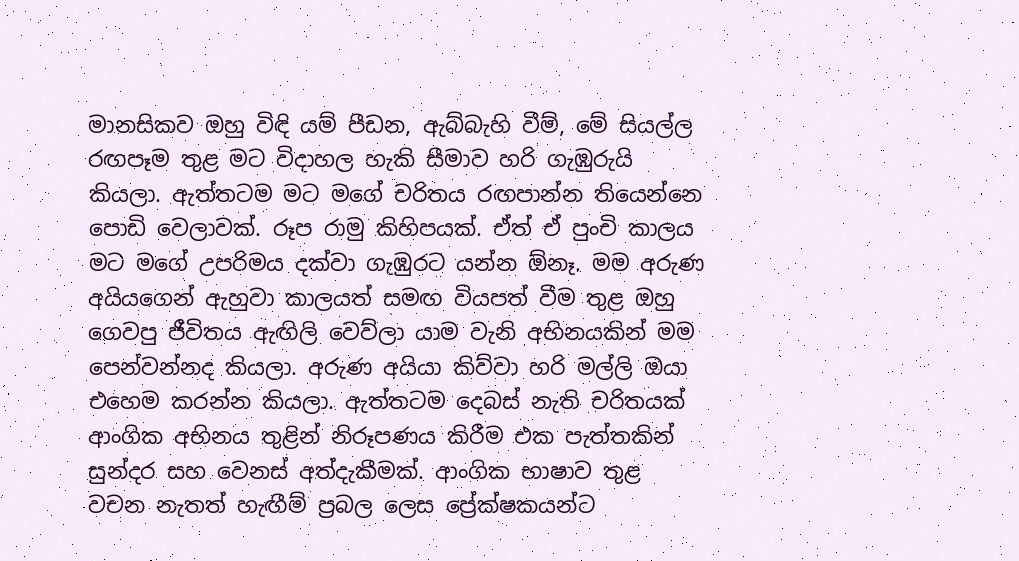මානසිකව ඔහු විඳි යම් පීඩන, ඇබ්බැහි වීම්, මේ සියල්ල රඟපෑම තුළ මට විදාහල හැකි සීමාව හරි ගැඹුරුයි කියලා. ඇත්තටම මට මගේ චරිතය රඟපාන්න තියෙන්නෙ පොඩි වෙලාවක්. රූප රාමු කිහිපයක්. ඒත් ඒ පුංචි කාලය මට මගේ උපරිමය දක්වා ගැඹුරට යන්න ඕනෑ. මම අරුණ අයියගෙන් ඇහුවා කාලයත් සමඟ වියපත් වීම තුළ ඔහු ගෙවපු ජීවිතය ඇඟිලි වෙව්ලා යාම වැනි අභිනයකින් මම පෙන්වන්නද කියලා. අරුණ අයියා කිව්වා හරි මල්ලි ඔයා එහෙම කරන්න කියලා. ඇත්තටම දෙබස් නැති චරිතයක් ආංගික අභිනය තුළින් නිරූපණය කිරීම එක පැත්තකින් සුන්දර සහ වෙනස් අත්දැකීමක්. ආංගික භාෂාව තුළ වචන නැතත් හැඟීම් ප්‍රබල ලෙස ප්‍රේක්ෂකයන්ට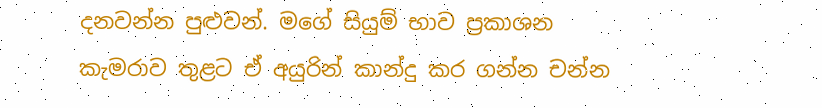දනවන්න පුළුවන්. මගේ සියුම් භාව ප්‍රකාශන කැමරාව තුළට ඒ අයුරින් කාන්දු කර ගන්න චන්න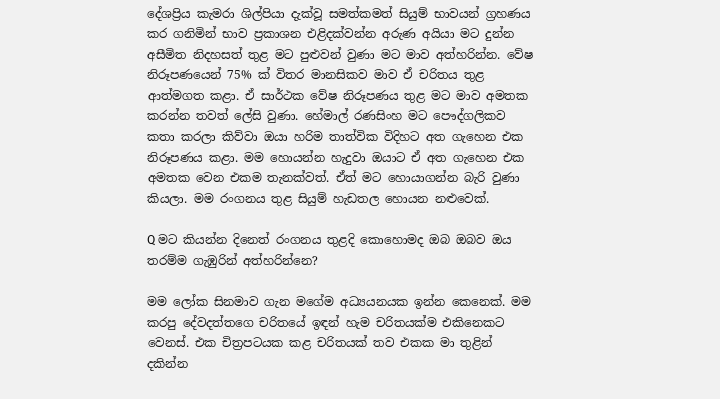දේශප්‍රිය කැමරා ශිල්පියා දැක්වූ සමත්කමත් සියුම් භාවයන් ග්‍රහණය කර ගනිමින් භාව ප්‍රකාශන එළිදක්වන්න අරුණ අයියා මට දුන්න අසීමිත නිදහසත් තුළ මට පුළුවන් වුණා මට මාව අත්හරින්න. වේෂ නිරූපණයෙන් 75% ක් විතර මානසිකව මාව ඒ චරිතය තුළ ආත්මගත කළා. ඒ සාර්ථක වේෂ නිරූපණය තුළ මට මාව අමතක කරන්න තවත් ලේසි වුණා. හේමාල් රණසිංහ මට පෞද්ගලිකව කතා කරලා කිව්වා ඔයා හරිම තාත්වික විදිහට අත ගැහෙන එක නිරූපණය කළා. මම හොයන්න හැදුවා ඔයාට ඒ අත ගැහෙන එක අමතක වෙන එකම තැනක්වත්. ඒත් මට හොයාගන්න බැරි වුණා කියලා. මම රංගනය තුළ සියුම් හැඩතල හොයන නළුවෙක්.

Q මට කියන්න දිනෙත් රංගනය තුළදි කොහොමද ඔබ ඔබව ඔය තරම්ම ගැඹුරින් අත්හරින්නෙ?

මම ලෝක සිනමාව ගැන මගේම අධ්‍යයනයක ඉන්න කෙනෙක්. මම කරපු දේවදත්තගෙ චරිතයේ ඉඳන් හැම චරිතයක්ම එකිනෙකට වෙනස්. එක චිත්‍රපටයක කළ චරිතයක් තව එකක මා තුළින් දකින්න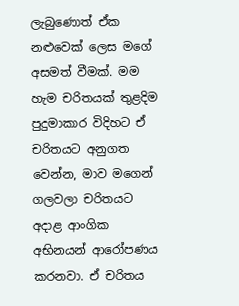ලැබුණොත් ඒක නළුවෙක් ලෙස මගේ අසමත් වීමක්. මම හැම චරිතයක් තුළදිම පුදුමාකාර විදිහට ඒ චරිතයට අනුගත වෙන්න, මාව මගෙන් ගලවලා චරිතයට අදාළ ආංගික අභිනයන් ආරෝපණය කරනවා. ඒ චරිතය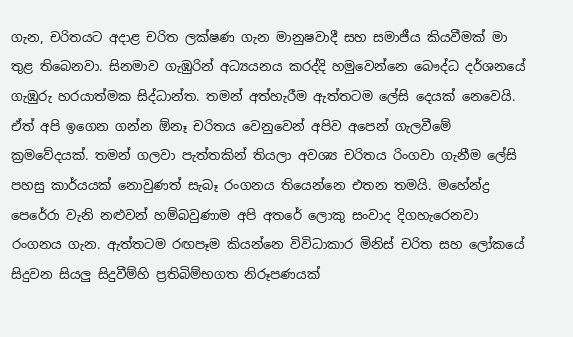ගැන, චරිතයට අදාළ චරිත ලක්ෂණ ගැන මානුෂවාදී සහ සමාජීය කියවීමක් මා තුළ තිබෙනවා. සිනමාව ගැඹුරින් අධ්‍යයනය කරද්දි හමුවෙන්නෙ බෞද්ධ දර්ශනයේ ගැඹුරු හරයාත්මක සිද්ධාන්ත. තමන් අත්හැරීම ඇත්තටම ලේසි දෙයක් නෙවෙයි. ඒත් අපි ඉගෙන ගන්න ඕනෑ චරිතය වෙනුවෙන් අපිව අපෙන් ගැලවීමේ ක්‍රමවේදයක්. තමන් ගලවා පැත්තකින් තියලා අවශ්‍ය චරිතය රිංගවා ගැනීම ලේසි පහසු කාර්යයක් නොවුණත් සැබෑ රංගනය තියෙන්නෙ එතන තමයි. මහේන්ද්‍ර පෙරේරා වැනි නළුවන් හම්බවුණාම අපි අතරේ ලොකු සංවාද දිගහැරෙනවා රංගනය ගැන. ඇත්තටම රඟපෑම කියන්නෙ විවිධාකාර මිනිස් චරිත සහ ලෝකයේ සිදුවන සියලු සිදුවීම්හි ප්‍රතිබිම්භගත නිරූපණයක්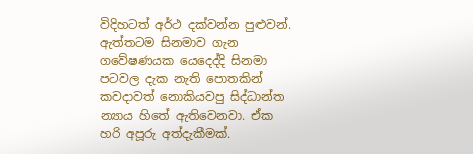විදිහටත් අර්ථ දක්වන්න පුළුවන්. ඇත්තටම සිනමාව ගැන ගවේෂණයක යෙදෙද්දි සිනමා පටවල දැක නැති පොතකින් කවදාවත් නොකියවපු සිද්ධාන්ත න්‍යාය හිතේ ඇතිවෙනවා. ඒක හරි අපූරු අත්දැකීමක්.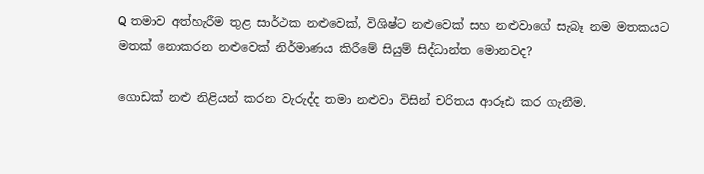Q තමාව අත්හැරීම තුළ සාර්ථක නළුවෙක්, විශිෂ්ට නළුවෙක් සහ නළුවාගේ සැබෑ නම මතකයට මතක් නොකරන නළුවෙක් නිර්මාණය කිරීමේ සියුම් සිද්ධාන්ත මොනවද?

ගොඩක් නළු නිළියන් කරන වැරුද්ද තමා නළුවා විසින් චරිතය ආරූඪ කර ගැනීම.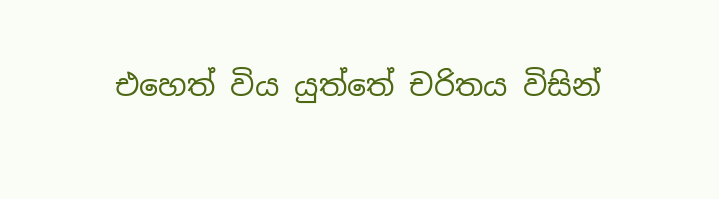එහෙත් විය යුත්තේ චරිතය විසින්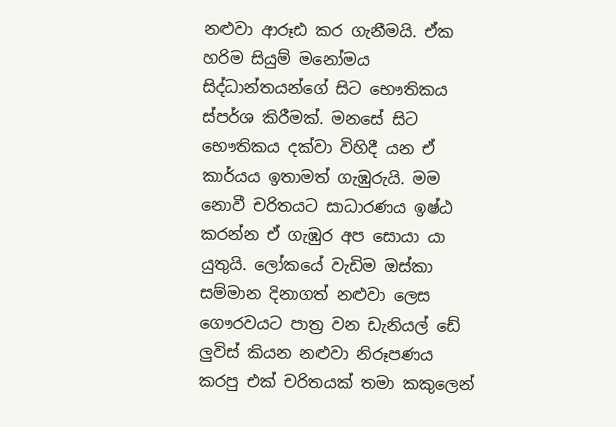නළුවා ආරූඪ කර ගැනීමයි. ඒක හරිම සියුම් මනෝමය සිද්ධාන්තයන්ගේ සිට භෞතිකය ස්පර්ශ කිරීමක්. මනසේ සිට භෞතිකය දක්වා විහිදී යන ඒ කාර්යය ඉතාමත් ගැඹුරුයි. මම නොවී චරිතයට සාධාරණය ඉෂ්ඨ කරන්න ඒ ගැඹුර අප සොයා යා යුතුයි. ලෝකයේ වැඩිම ඔස්කා සම්මාන දිනාගත් නළුවා ලෙස ගෞරවයට පාත්‍ර වන ඩැනියල් ඩේ ලුවිස් කියන නළුවා නිරූපණය කරපු එක් චරිතයක් තමා කකුලෙන්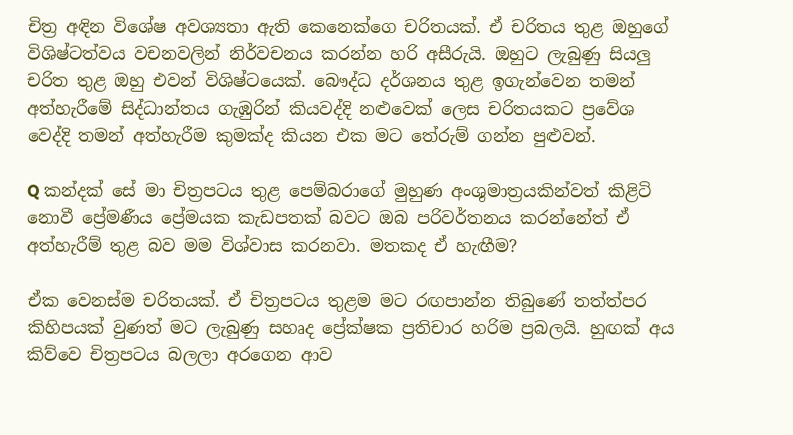චිත්‍ර අඳින විශේෂ අවශ්‍යතා ඇති කෙනෙක්ගෙ චරිතයක්. ඒ චරිතය තුළ ඔහුගේ විශිෂ්ටත්වය වචනවලින් නිර්වචනය කරන්න හරි අසීරුයි. ඔහුට ලැබුණු සියලු චරිත තුළ ඔහු එවන් විශිෂ්ටයෙක්. බෞද්ධ දර්ශනය තුළ ඉගැන්වෙන තමන් අත්හැරීමේ සිද්ධාන්තය ගැඹුරින් කියවද්දි නළුවෙක් ලෙස චරිතයකට ප්‍රවේශ වෙද්දි තමන් අත්හැරීම කුමක්ද කියන එක මට තේරුම් ගන්න පුළුවන්.

Q කන්දක් සේ මා චිත්‍රපටය තුළ පෙම්බරාගේ මුහුණ අංශුමාත්‍රයකින්වත් කිළිටි නොවී ප්‍රේමණීය ප්‍රේමයක කැඩපතක් බවට ඔබ පරිවර්තනය කරන්නේත් ඒ අත්හැරීම් තුළ බව මම විශ්වාස කරනවා. මතකද ඒ හැඟීම?

ඒක වෙනස්ම චරිතයක්. ඒ චිත්‍රපටය තුළම මට රඟපාන්න තිබුණේ තත්ත්පර කිහිපයක් වුණත් මට ලැබුණු සහෘද ප්‍රේක්ෂක ප්‍රතිචාර හරිම ප්‍රබලයි. හුඟක් අය කිව්වෙ චිත්‍රපටය බලලා අරගෙන ආව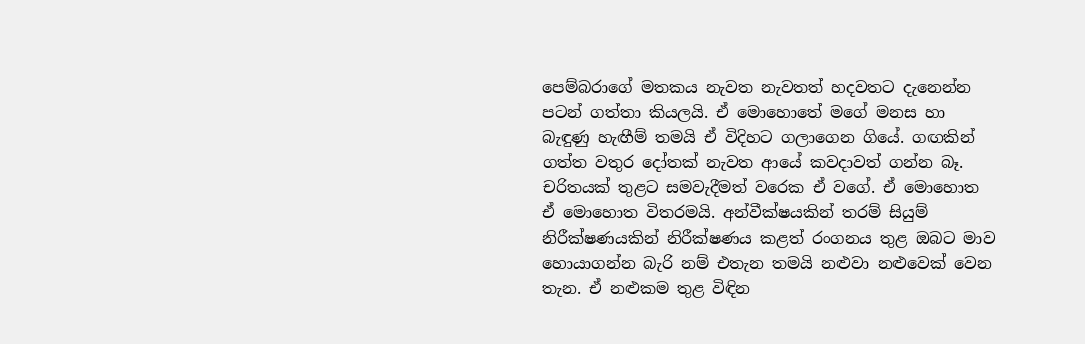පෙම්බරාගේ මතකය නැවත නැවතත් හදවතට දැනෙන්න පටන් ගත්තා කියලයි. ඒ මොහොතේ මගේ මනස හා බැඳුණු හැඟීම් තමයි ඒ විදිහට ගලාගෙන ගියේ. ගඟකින් ගත්ත වතුර දෝතක් නැවත ආයේ කවදාවත් ගන්න බෑ. චරිතයක් තුළට සමවැදීමත් වරෙක ඒ වගේ. ඒ මොහොත ඒ මොහොත විතරමයි. අන්වීක්ෂයකින් තරම් සියුම් නිරීක්ෂණයකින් නිරීක්ෂණය කළත් රංගනය තුළ ඔබට මාව හොයාගන්න බැරි නම් එතැන තමයි නළුවා නළුවෙක් වෙන තැන. ඒ නළුකම තුළ විඳින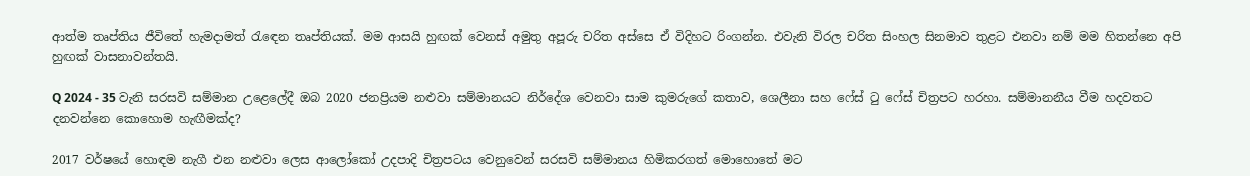ආත්ම තෘප්තිය ජීවිතේ හැමදාමත් රැඳෙන තෘප්තියක්. මම ආසයි හුඟක් වෙනස් අමුතු අපූරු චරිත අස්සෙ ඒ විදිහට රිංගන්න. එවැනි විරල චරිත සිංහල සිනමාව තුළට එනවා නම් මම හිතන්නෙ අපි හුඟක් වාසනාවන්තයි.

Q 2024 - 35 වැනි සරසවි සම්මාන උළෙලේදී ඔබ 2020 ජනප්‍රියම නළුවා සම්මානයට නිර්දේශ වෙනවා සාම කුමරුගේ කතාව, ශෙලීනා සහ ෆේස් ටු ෆේස් චිත්‍රපට හරහා. සම්මානනීය වීම හදවතට දනවන්නෙ කොහොම හැඟීමක්ද?

2017 වර්ෂයේ හොඳම නැගී එන නළුවා ලෙස ආලෝකෝ උදපාදි චිත්‍රපටය වෙනුවෙන් සරසවි සම්මානය හිමිකරගත් මොහොතේ මට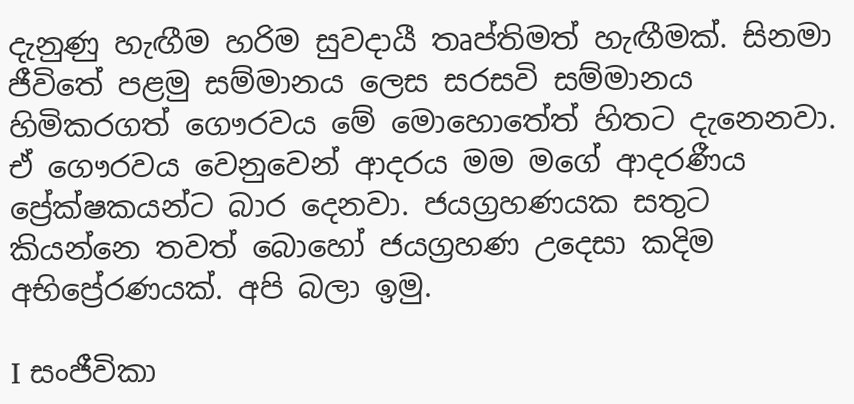දැනුණු හැඟීම හරිම සුවදායී තෘප්තිමත් හැඟීමක්. සිනමා ජීවිතේ පළමු සම්මානය ලෙස සරසවි සම්මානය හිමිකරගත් ගෞරවය මේ මොහොතේත් හිතට දැනෙනවා. ඒ ගෞරවය වෙනුවෙන් ආදරය මම මගේ ආදරණීය ප්‍රේක්ෂකයන්ට බාර දෙනවා. ජයග්‍රහණයක සතුට කියන්නෙ තවත් බොහෝ ජයග්‍රහණ උදෙසා කදිම අභිප්‍රේරණයක්. අපි බලා ඉමු.

I සංජීවිකා